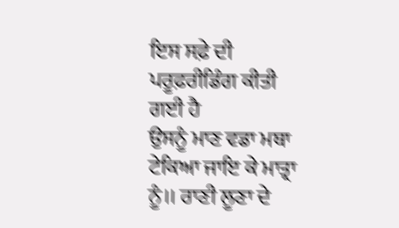ਇਸ ਸਫ਼ੇ ਦੀ ਪਰੂਫ਼ਰੀਡਿੰਗ ਕੀਤੀ ਗਈ ਹੈ
ਉਸਨੂੰ ਮਾਣ ਵਡਾ ਮਥਾ ਟੇਕਿਆ ਜਾਇ ਕੇ ਮਾਤ੍ਰਾ ਨੂੰ।। ਰਾਣੀ ਲੂਣਾ ਦੇ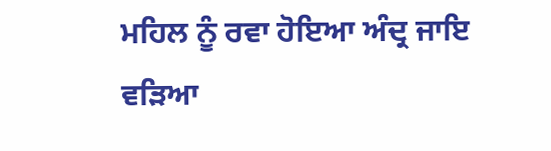ਮਹਿਲ ਨੂੰ ਰਵਾ ਹੋਇਆ ਅੰਦ੍ਰ ਜਾਇ ਵੜਿਆ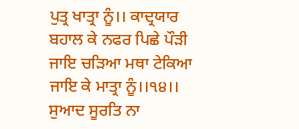ਪੁਤ੍ਰ ਖਾਤ੍ਰਾ ਨੂੰ।। ਕਾਦ੍ਰਯਾਰ ਬਹਾਲ ਕੇ ਨਫਰ ਪਿਛੇ ਪੌੜੀ ਜਾਇ ਚੜਿਆ ਮਥਾ ਟੇਕਿਆ ਜਾਇ ਕੇ ਮਾਤ੍ਰਾ ਨੂੰ।।੧੪।। ਸੁਆਦ ਸੂਰਤਿ ਨਾ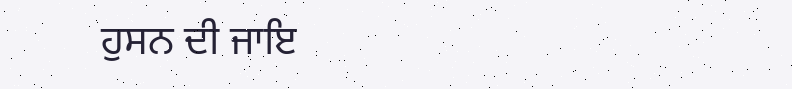ਹੁਸਨ ਦੀ ਜਾਇ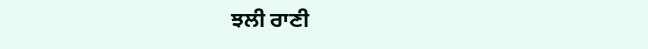ਝਲੀ ਰਾਣੀ